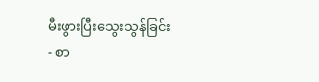မီးဖွားပြီးသွေးသွန်ခြင်း
- စာ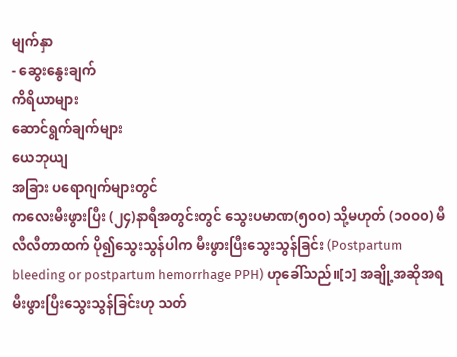မျက်နှာ
- ဆွေးနွေးချက်
ကိရိယာများ
ဆောင်ရွက်ချက်များ
ယေဘုယျ
အခြား ပရောဂျက်များတွင်
ကလေးမီးဖွားပြီး (၂၄)နာရီအတွင်းတွင် သွေးပမာဏ(၅၀ဝ) သို့မဟုတ် (၁၀ဝ၀) မီလီလီတာထက် ပို၍သွေးသွန်ပါက မီးဖွားပြီးသွေးသွန်ခြင်း (Postpartum bleeding or postpartum hemorrhage PPH) ဟုခေါ်သည်။[၁] အချို့အဆိုအရ မီးဖွားပြီးသွေးသွန်ခြင်းဟု သတ်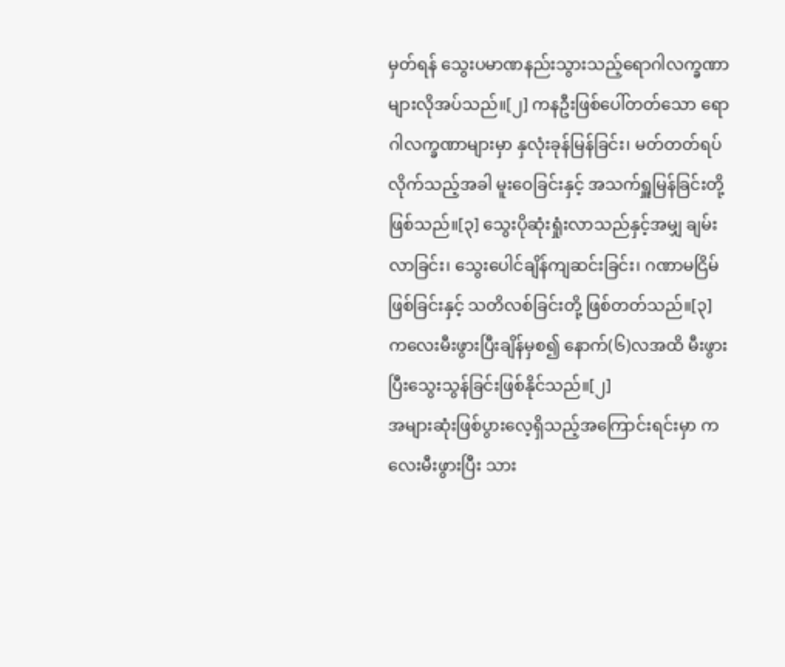မှတ်ရန် သွေးပမာဏနည်းသွားသည့်ရောဂါလက္ခဏာများလိုအပ်သည်။[၂] ကနဦးဖြစ်ပေါ်တတ်သော ရောဂါလက္ခဏာများမှာ နှလုံးခုန်မြန်ခြင်း၊ မတ်တတ်ရပ်လိုက်သည့်အခါ မူးဝေခြင်းနှင့် အသက်ရှူမြန်ခြင်းတို့ဖြစ်သည်။[၃] သွေးပိုဆုံးရှုံးလာသည်နှင့်အမျှ ချမ်းလာခြင်း၊ သွေးပေါင်ချိန်ကျဆင်းခြင်း၊ ဂဏာမငြိမ်ဖြစ်ခြင်းနှင့် သတိလစ်ခြင်းတို့ ဖြစ်တတ်သည်။[၃] ကလေးမီးဖွားပြီးချိန်မှစ၍ နောက်(၆)လအထိ မီးဖွားပြီးသွေးသွန်ခြင်းဖြစ်နိုင်သည်။[၂]
အများဆုံးဖြစ်ပွားလေ့ရှိသည့်အကြောင်းရင်းမှာ ကလေးမီးဖွားပြီး သား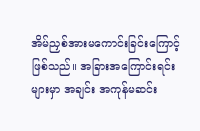အိမ်ညှစ်အားမကောင်းခြင်းကြောင့်ဖြစ်သည်။ အခြားအကြောင်းရင်းများမှာ အချင်း အကုန်မဆင်း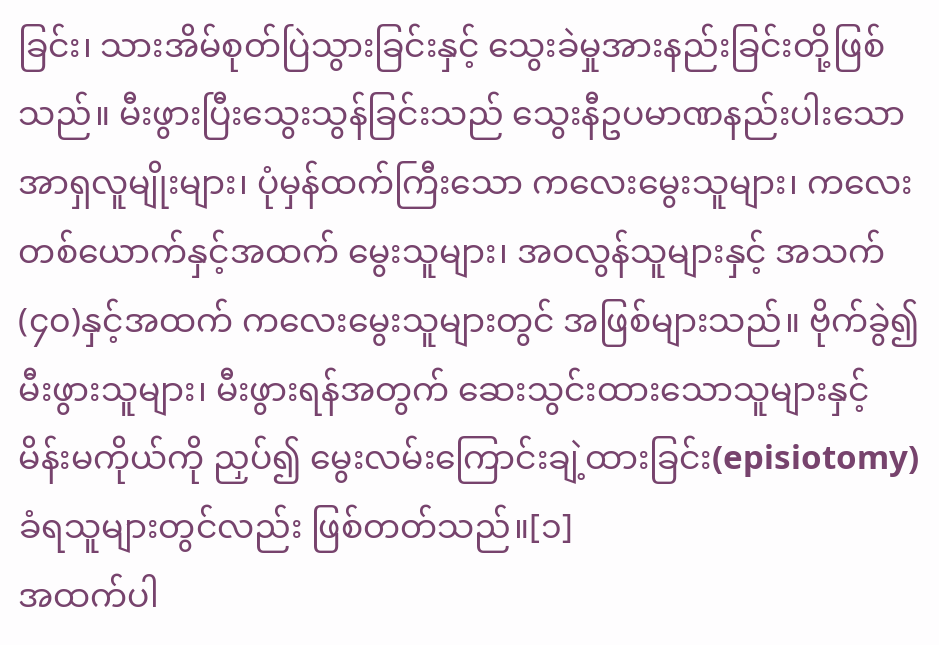ခြင်း၊ သားအိမ်စုတ်ပြဲသွားခြင်းနှင့် သွေးခဲမှုအားနည်းခြင်းတို့ဖြစ်သည်။ မီးဖွားပြီးသွေးသွန်ခြင်းသည် သွေးနီဥပမာဏနည်းပါးသော အာရှလူမျိုးများ၊ ပုံမှန်ထက်ကြီးသော ကလေးမွေးသူများ၊ ကလေးတစ်ယောက်နှင့်အထက် မွေးသူများ၊ အဝလွန်သူများနှင့် အသက်(၄၀)နှင့်အထက် ကလေးမွေးသူများတွင် အဖြစ်များသည်။ ဗိုက်ခွဲ၍မီးဖွားသူများ၊ မီးဖွားရန်အတွက် ဆေးသွင်းထားသောသူများနှင့် မိန်းမကိုယ်ကို ညှပ်၍ မွေးလမ်းကြောင်းချဲ့ထားခြင်း(episiotomy)ခံရသူများတွင်လည်း ဖြစ်တတ်သည်။[၁]
အထက်ပါ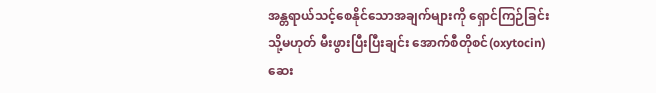အန္တရာယ်သင့်စေနိုင်သောအချက်များကို ရှောင်ကြဉ်ခြင်း သို့မဟုတ် မီးဖွားပြီးပြီးချင်း အောက်စီတိုစင်(oxytocin)ဆေး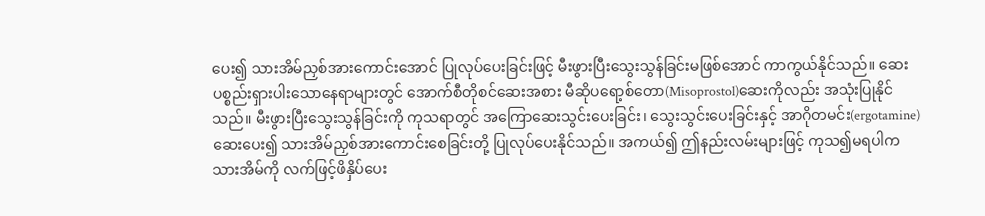ပေး၍ သားအိမ်ညှစ်အားကောင်းအောင် ပြုလုပ်ပေးခြင်းဖြင့် မီးဖွားပြီးသွေးသွန်ခြင်းမဖြစ်အောင် ကာကွယ်နိုင်သည်။ ဆေးပစ္စည်းရှားပါးသောနေရာများတွင် အောက်စီတိုစင်ဆေးအစား မီဆိုပရော့စ်တော(Misoprostol)ဆေးကိုလည်း အသုံးပြုနိုင်သည်။ မီးဖွားပြီးသွေးသွန်ခြင်းကို ကုသရာတွင် အကြောဆေးသွင်းပေးခြင်း၊ သွေးသွင်းပေးခြင်းနှင့် အာဂိုတမင်း(ergotamine)ဆေးပေး၍ သားအိမ်ညှစ်အားကောင်းစေခြင်းတို့ ပြုလုပ်ပေးနိုင်သည်။ အကယ်၍ ဤနည်းလမ်းများဖြင့် ကုသ၍မရပါက သားအိမ်ကို လက်ဖြင့်ဖိနှိပ်ပေး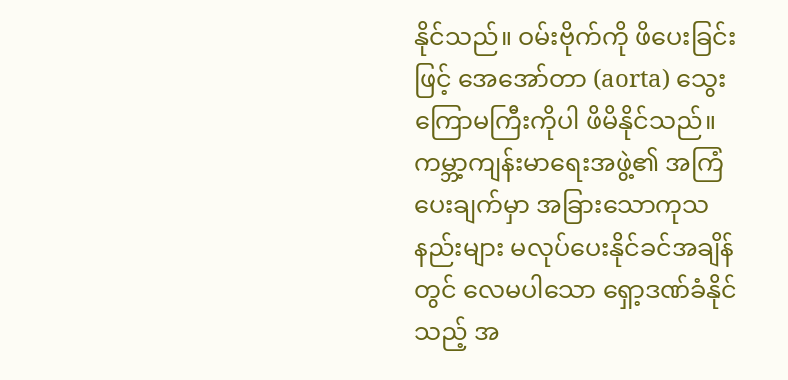နိုင်သည်။ ဝမ်းဗိုက်ကို ဖိပေးခြင်းဖြင့် အေအော်တာ (aorta) သွေးကြောမကြီးကိုပါ ဖိမိနိုင်သည်။ ကမ္ဘာ့ကျန်းမာရေးအဖွဲ့၏ အကြံပေးချက်မှာ အခြားသောကုသနည်းများ မလုပ်ပေးနိုင်ခင်အချိန်တွင် လေမပါသော ရှော့ဒဏ်ခံနိုင်သည့် အ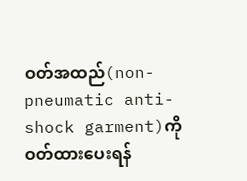ဝတ်အထည်(non-pneumatic anti-shock garment)ကို ဝတ်ထားပေးရန်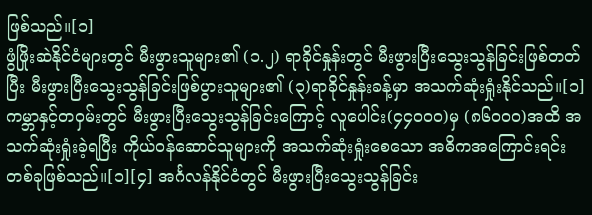ဖြစ်သည်။[၁]
ဖွံဖြိုးဆဲနိုင်ငံများတွင် မီးဖွားသူများ၏ (၁.၂) ရာခိုင်နှုန်းတွင် မီးဖွားပြီးသွေးသွန်ခြင်းဖြစ်တတ်ပြီး မီးဖွားပြီးသွေးသွန်ခြင်းဖြစ်ပွားသူများ၏ (၃)ရာခိုင်နှုန်းခန့်မှာ အသက်ဆုံးရှုံးနိုင်သည်။[၁] ကမ္ဘာနှင့်တဝှမ်းတွင် မီးဖွားပြီးသွေးသွန်ခြင်းကြောင့် လူပေါင်း(၄၄၀ဝ၀)မှ (၈၆၀ဝ၀)အထိ အသက်ဆုံးရှုံးခဲ့ရပြီး ကိုယ်ဝန်ဆောင်သူများကို အသက်ဆုံးရှုံးစေသော အဓိကအကြောင်းရင်းတစ်ခုဖြစ်သည်။[၁][၄] အင်္ဂလန်နိုင်ငံတွင် မီးဖွားပြီးသွေးသွန်ခြင်း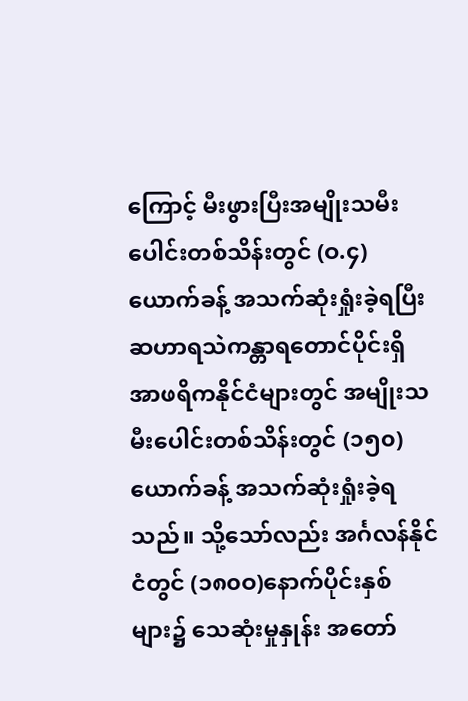ကြောင့် မီးဖွားပြီးအမျိုးသမီးပေါင်းတစ်သိန်းတွင် (ဝ.၄)ယောက်ခန့် အသက်ဆုံးရှုံးခဲ့ရပြီး ဆဟာရသဲကန္တာရတောင်ပိုင်းရှိ အာဖရိကနိုင်ငံများတွင် အမျိုးသမီးပေါင်းတစ်သိန်းတွင် (၁၅၀) ယောက်ခန့် အသက်ဆုံးရှုံးခဲ့ရသည်။ သို့သော်လည်း အင်္ဂလန်နိုင်ငံတွင် (၁၈၀ဝ)နောက်ပိုင်းနှစ်များ၌ သေဆုံးမှုနှုန်း အတော်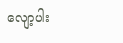လျော့ပါး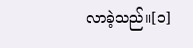လာခဲ့သည်။[၁]